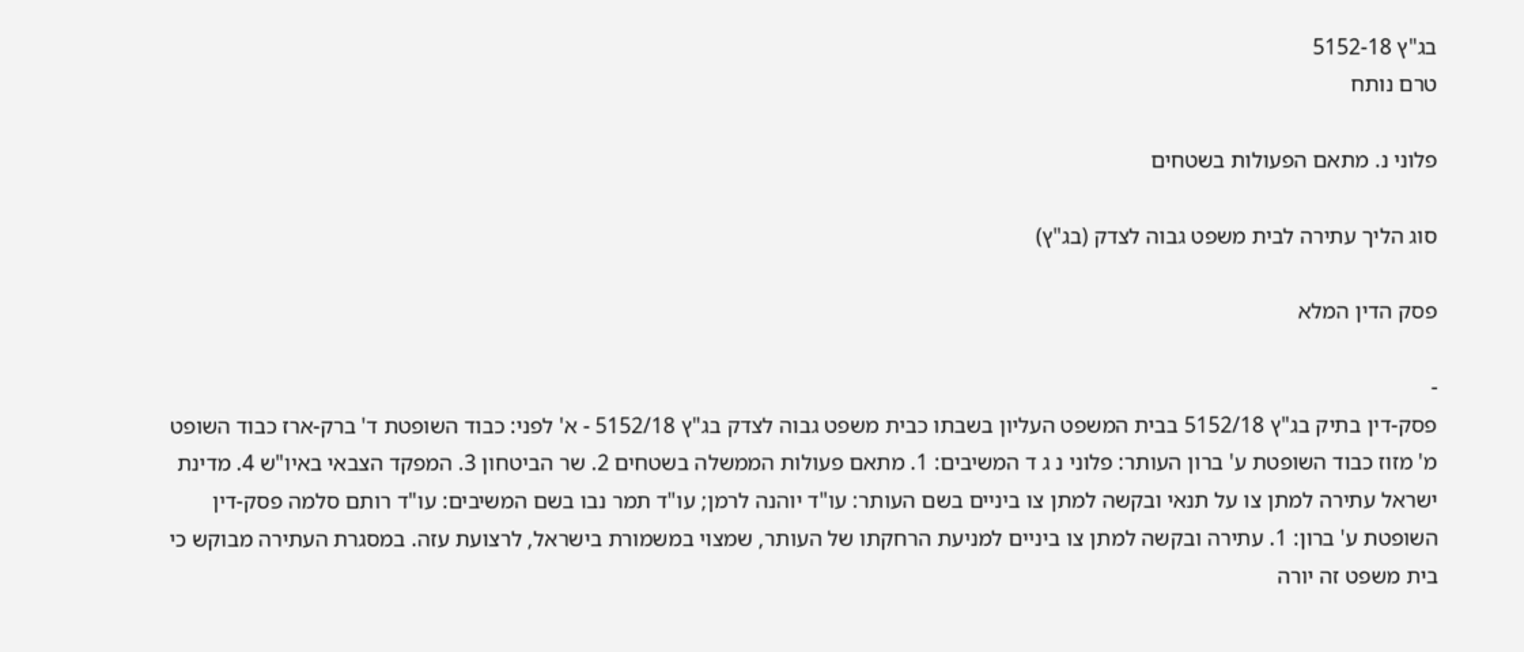בג"ץ 5152-18
טרם נותח

פלוני נ. מתאם הפעולות בשטחים

סוג הליך עתירה לבית משפט גבוה לצדק (בג"ץ)

פסק הדין המלא

-
פסק-דין בתיק בג"ץ 5152/18 בבית המשפט העליון בשבתו כבית משפט גבוה לצדק בג"ץ 5152/18 - א' לפני: כבוד השופטת ד' ברק-ארז כבוד השופט מ' מזוז כבוד השופטת ע' ברון העותר: פלוני נ ג ד המשיבים: 1. מתאם פעולות הממשלה בשטחים 2. שר הביטחון 3. המפקד הצבאי באיו"ש 4. מדינת ישראל עתירה למתן צו על תנאי ובקשה למתן צו ביניים בשם העותר: עו"ד יוהנה לרמן; עו"ד תמר נבו בשם המשיבים: עו"ד רותם סלמה פסק-דין השופטת ע' ברון: 1. עתירה ובקשה למתן צו ביניים למניעת הרחקתו של העותר, שמצוי במשמורת בישראל, לרצועת עזה. במסגרת העתירה מבוקש כי בית משפט זה יורה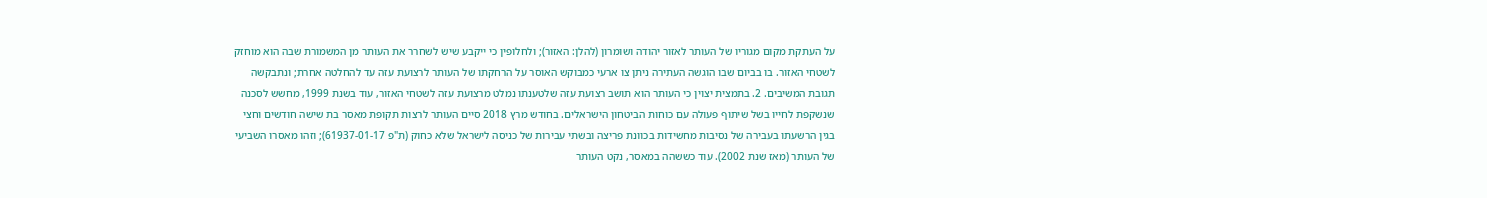על העתקת מקום מגוריו של העותר לאזור יהודה ושומרון (להלן: האזור); ולחלופין כי ייקבע שיש לשחרר את העותר מן המשמורת שבה הוא מוחזק לשטחי האזור. בו בביום שבו הוגשה העתירה ניתן צו ארעי כמבוקש האוסר על הרחקתו של העותר לרצועת עזה עד להחלטה אחרת; ונתבקשה תגובת המשיבים. 2. בתמצית יצוין כי העותר הוא תושב רצועת עזה שלטענתו נמלט מרצועת עזה לשטחי האזור, עוד בשנת 1999, מחשש לסכנה שנשקפת לחייו בשל שיתוף פעולה עם כוחות הביטחון הישראלים. בחודש מרץ 2018 סיים העותר לרצות תקופת מאסר בת שישה חודשים וחצי בגין הרשעתו בעבירה של נסיבות מחשידות בכוונת פריצה ובשתי עבירות של כניסה לישראל שלא כחוק (ת"פ 61937-01-17); וזהו מאסרו השביעי של העותר (מאז שנת 2002). עוד כששהה במאסר, נקט העותר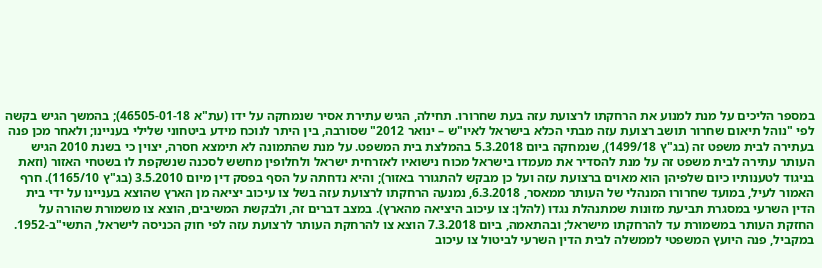במספר הליכים על מנת למנוע את הרחקתו לרצועת עזה בעת שחרורו. תחילה, הגיש עתירת אסיר שנמחקה על ידו (עת"א 46505-01-18); בהמשך הגיש בקשה לפי "נוהל תיאום שחרור תושב רצועת עזה מבתי הכלא בישראל לאיו"ש – ינואר 2012" שסורבה, בין היתר לנוכח מידע ביטחוני שלילי בעניינו; ולאחר מכן פנה בעתירה לבית משפט זה (בג"ץ 1499/18), שנמחקה ביום 5.3.2018 בהמלצת בית המשפט. על מנת שהתמונה לא תימצא חסרה, יצוין כי בשנת 2010 הגיש העותר עתירה לבית משפט זה על מנת להסדיר את מעמדו בישראל מכוח נישואיו לאזרחית ישראל ולחלופין מחשש לסכנה שנשקפת לו בשטחי האזור (וזאת בניגוד לטענותיו כיום שלפיהן הוא מאוים ברצועת עזה ועל כן מבקש להתגורר באזור); והיא נדחתה על הסף בפסק דין מיום 3.5.2010 (בג"ץ 1165/10). חרף האמור לעיל, במועד שחרורו המנהלי של העותר ממאסר, 6.3.2018, נמנעה הרחקתו לרצועת עזה בשל צו עיכוב יציאה מן הארץ שהוצא בעניינו על ידי בית הדין השרעי במסגרת תביעת מזונות שמתנהלת נגדו (להלן: צו עיכוב היציאה מהארץ). במצב דברים זה, ולבקשת המשיבים, הוצא צו משמורת שהורה על החזקת העותר במשמורת עד להרחקתו מישראל; ובהתאמה, ביום 7.3.2018 הוצא צו להרחקת העותר לרצועת עזה לפי חוק הכניסה לישראל, התשי"ב-1952. במקביל, פנה היועץ המשפטי לממשלה לבית הדין השרעי לביטול צו עיכוב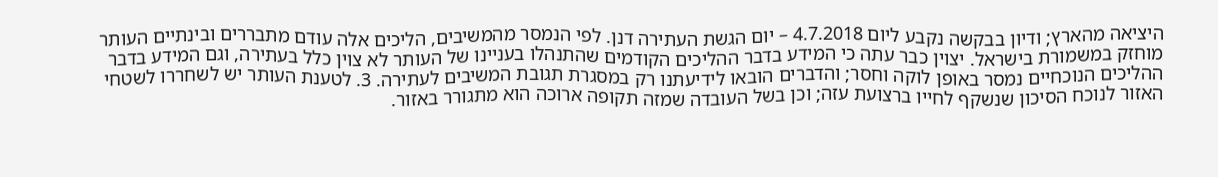היציאה מהארץ; ודיון בבקשה נקבע ליום 4.7.2018 – יום הגשת העתירה דנן. לפי הנמסר מהמשיבים, הליכים אלה עודם מתבררים ובינתיים העותר מוחזק במשמורת בישראל. יצוין כבר עתה כי המידע בדבר ההליכים הקודמים שהתנהלו בעניינו של העותר לא צוין כלל בעתירה, וגם המידע בדבר ההליכים הנוכחיים נמסר באופן לוקה וחסר; והדברים הובאו לידיעתנו רק במסגרת תגובת המשיבים לעתירה. 3. לטענת העותר יש לשחררו לשטחי האזור לנוכח הסיכון שנשקף לחייו ברצועת עזה; וכן בשל העובדה שמזה תקופה ארוכה הוא מתגורר באזור.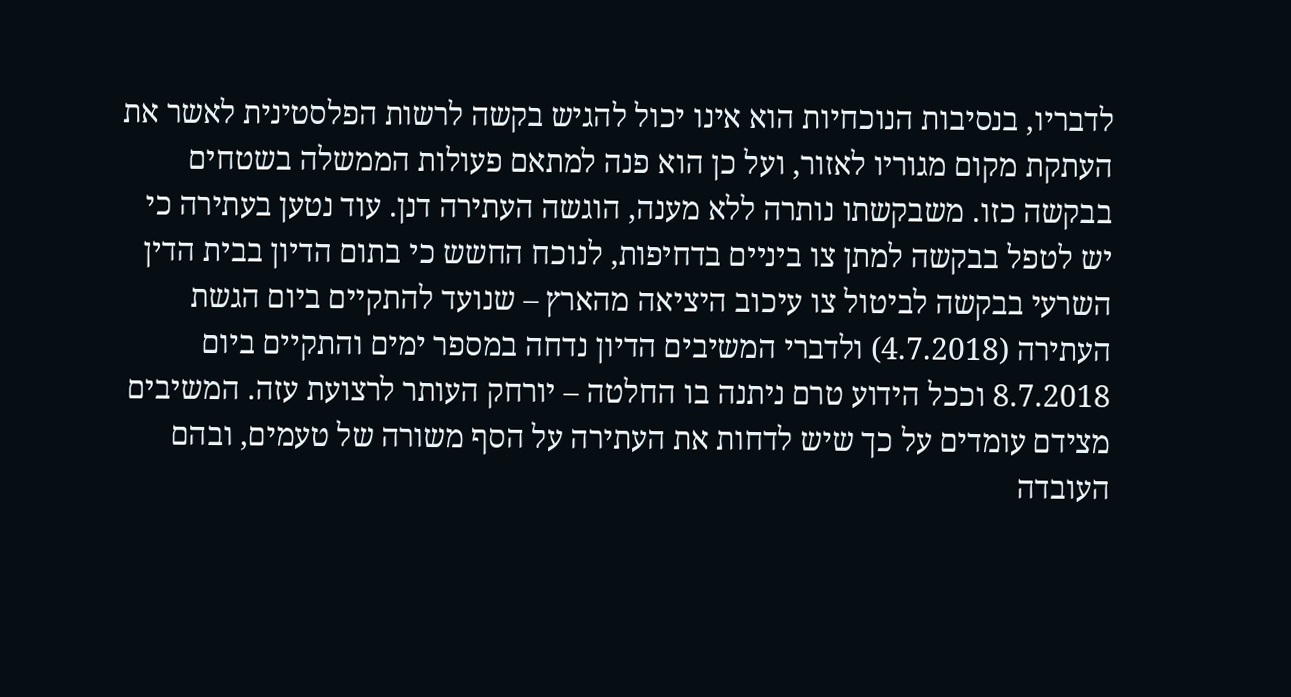לדבריו, בנסיבות הנוכחיות הוא אינו יכול להגיש בקשה לרשות הפלסטינית לאשר את העתקת מקום מגוריו לאזור, ועל כן הוא פנה למתאם פעולות הממשלה בשטחים בבקשה כזו. משבקשתו נותרה ללא מענה, הוגשה העתירה דנן. עוד נטען בעתירה כי יש לטפל בבקשה למתן צו ביניים בדחיפות, לנוכח החשש כי בתום הדיון בבית הדין השרעי בבקשה לביטול צו עיכוב היציאה מהארץ – שנועד להתקיים ביום הגשת העתירה (4.7.2018) ולדברי המשיבים הדיון נדחה במספר ימים והתקיים ביום 8.7.2018 וככל הידוע טרם ניתנה בו החלטה – יורחק העותר לרצועת עזה. המשיבים מצידם עומדים על כך שיש לדחות את העתירה על הסף משורה של טעמים, ובהם העובדה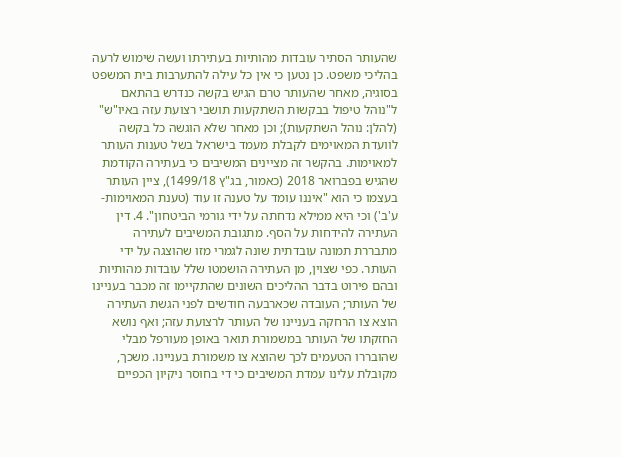שהעותר הסתיר עובדות מהותיות בעתירתו ועשה שימוש לרעה בהליכי משפט. כן נטען כי אין כל עילה להתערבות בית המשפט בסוגיה, מאחר שהעותר טרם הגיש בקשה כנדרש בהתאם ל"נוהל טיפול בבקשות השתקעות תושבי רצועת עזה באיו"ש" (להלן: נוהל השתקעות); וכן מאחר שלא הוגשה כל בקשה לוועדת המאוימים לקבלת מעמד בישראל בשל טענות העותר למאוימות. בהקשר זה מציינים המשיבים כי בעתירה הקודמת שהגיש בפברואר 2018 (כאמור, בג"ץ 1499/18), ציין העותר בעצמו כי הוא "איננו עומד על טענה זו עוד (טענת המאוימות-ע'ב') וכי היא ממילא נדחתה על ידי גורמי הביטחון". 4. דין העתירה להידחות על הסף. מתגובת המשיבים לעתירה מתבררת תמונה עובדתית שונה לגמרי מזו שהוצגה על ידי העותר. כפי שצוין, מן העתירה הושמטו שלל עובדות מהותיות ובהם פירוט בדבר ההליכים השונים שהתקיימו זה מכבר בעניינו של העותר; העובדה שכארבעה חודשים לפני הגשת העתירה הוצא צו הרחקה בעניינו של העותר לרצועת עזה; ואף נושא החזקתו של העותר במשמורת תואר באופן מעורפל מבלי שהובררו הטעמים לכך שהוצא צו משמורת בעניינו. משכך, מקובלת עלינו עמדת המשיבים כי די בחוסר ניקיון הכפיים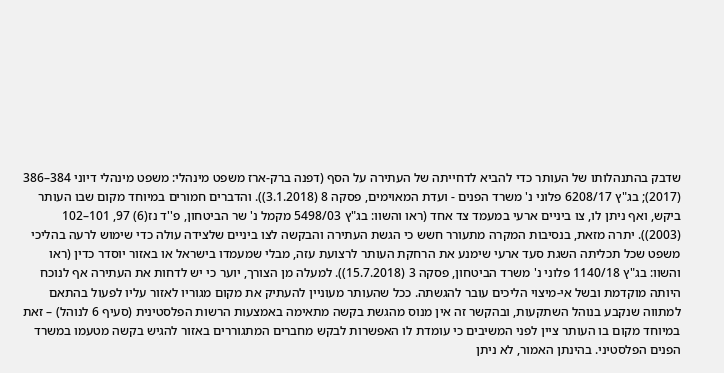שדבק בהתנהלותו של העותר כדי להביא לדחייתה של העתירה על הסף (דפנה ברק-ארז משפט מינהלי: משפט מינהלי דיוני 384–386 (2017); בג"ץ 6208/17 פלוני נ' משרד הפנים - ועדת המאוימים, פסקה 8 (3.1.2018)). והדברים חמורים במיוחד מקום שבו העותר ביקש, ואף ניתן לו, צו ביניים ארעי במעמד צד אחד (ראו והשוו: בג"ץ 5498/03 מקמל נ' שר הביטחון, פ''ד נז(6) 97, 101–102 (2003)). יתרה מזאת, בנסיבות המקרה מתעורר חשש כי הגשת העתירה והבקשה לצו ביניים שלצידה עולה כדי שימוש לרעה בהליכי משפט שכל תכליתה השגת סעד ארעי שימנע את הרחקת העותר לרצועת עזה, מבלי שמעמדו בישראל או באזור יוסדר כדין (ראו והשוו: בג"ץ 1140/18 פלוני נ' משרד הביטחון, פסקה 3 (15.7.2018)). למעלה מן הצורך, יוער כי יש לדחות את העתירה אף לנוכח היותה מוקדמת ובשל אי-מיצוי הליכים עובר להגשתה. ככל שהעותר מעוניין להעתיק את מקום מגוריו לאזור עליו לפעול בהתאם למתווה שנקבע בנוהל השתקעות, ובהקשר זה אין מנוס מהגשת בקשה מתאימה באמצעות הרשות הפלסטינית (סעיף 6 לנוהל) – זאת במיוחד מקום בו העותר ציין לפני המשיבים כי עומדת לו האפשרות לבקש מחברים המתגוררים באזור להגיש בקשה מטעמו במשרד הפנים הפלסטיני. בהינתן האמור, לא ניתן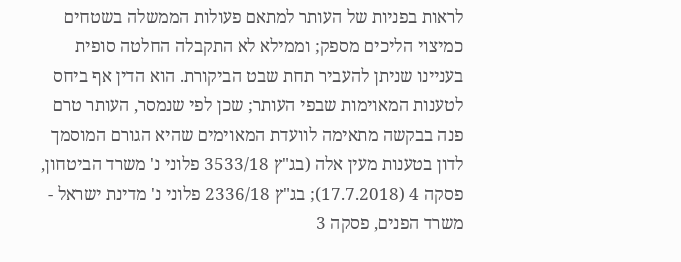לראות בפניות של העותר למתאם פעולות הממשלה בשטחים כמיצוי הליכים מספק; וממילא לא התקבלה החלטה סופית בעניינו שניתן להעביר תחת שבט הביקורת. הוא הדין אף ביחס לטענות המאוימות שבפי העותר; שכן לפי שנמסר, העותר טרם פנה בבקשה מתאימה לוועדת המאוימים שהיא הגורם המוסמך לדון בטענות מעין אלה (בג"ץ 3533/18 פלוני נ' משרד הביטחון, פסקה 4 (17.7.2018); בג"ץ 2336/18 פלוני נ' מדינת ישראל - משרד הפנים, פסקה 3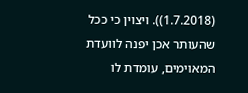(1.7.2018)). ויצוין כי ככל שהעותר אכן יפנה לוועדת המאוימים, עומדת לו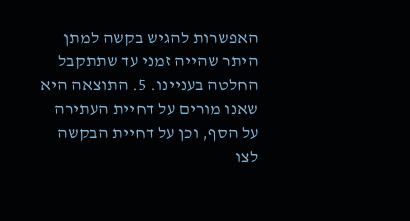האפשרות להגיש בקשה למתן היתר שהייה זמני עד שתתקבל החלטה בעניינו. 5. התוצאה היא שאנו מורים על דחיית העתירה על הסף, וכן על דחיית הבקשה לצו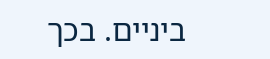ביניים. בכך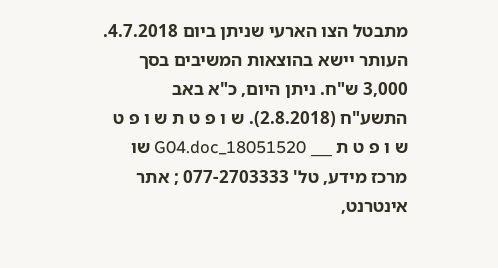מתבטל הצו הארעי שניתן ביום 4.7.2018. העותר יישא בהוצאות המשיבים בסך 3,000 ש"ח. ניתן היום, כ"א באב התשע"ח (2.8.2018). ש ו פ ט ת ש ו פ ט ש ו פ ט ת ___ 18051520_G04.doc שו מרכז מידע, טל' 077-2703333 ; אתר אינטרנט,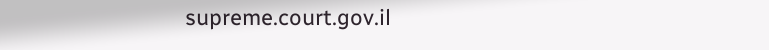supreme.court.gov.il